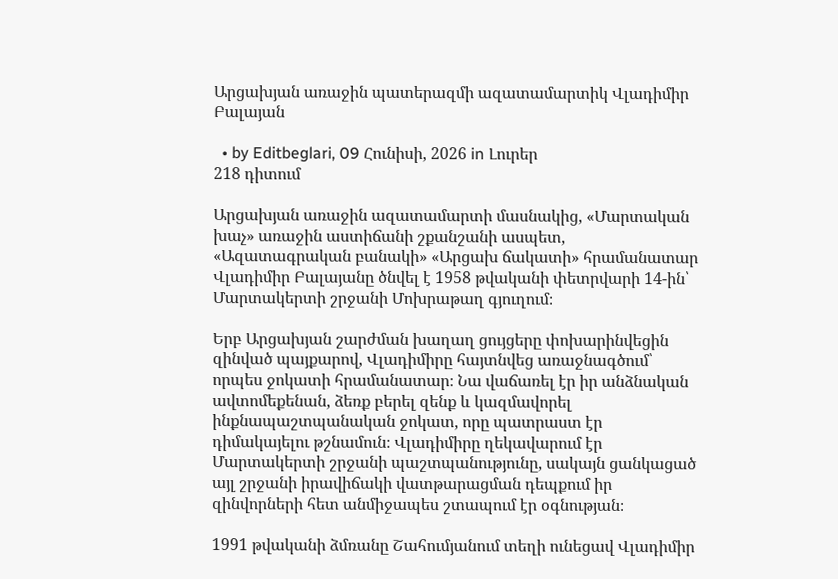Արցախյան առաջին պատերազմի ազատամարտիկ Վլադիմիր Բալայան

  • by Editbeglari, 09 Հունիսի, 2026 in Լուրեր
218 դիտում

Արցախյան առաջին ազատամարտի մասնակից, «Մարտական խաչ» առաջին աստիճանի շքանշանի ասպետ, «Ազատագրական բանակի» «Արցախ ճակատի» հրամանատար Վլադիմիր Բալայանը ծնվել է 1958 թվականի փետրվարի 14-ին՝ Մարտակերտի շրջանի Մոխրաթաղ գյուղում։

Երբ Արցախյան շարժման խաղաղ ցույցերը փոխարինվեցին զինված պայքարով, Վլադիմիրը հայտնվեց առաջնագծում՝ որպես ջոկատի հրամանատար։ Նա վաճառել էր իր անձնական ավտոմեքենան, ձեռք բերել զենք և կազմավորել ինքնապաշտպանական ջոկատ, որը պատրաստ էր դիմակայելու թշնամուն։ Վլադիմիրը ղեկավարում էր Մարտակերտի շրջանի պաշտպանությունը, սակայն ցանկացած այլ շրջանի իրավիճակի վատթարացման դեպքում իր զինվորների հետ անմիջապես շտապում էր օգնության։

1991 թվականի ձմռանը Շահումյանում տեղի ունեցավ Վլադիմիր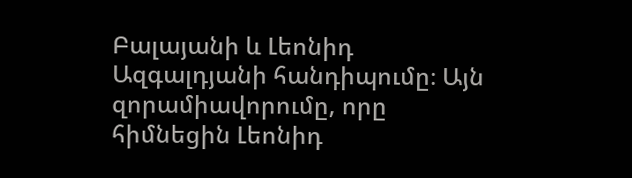Բալայանի և Լեոնիդ Ազգալդյանի հանդիպումը։ Այն զորամիավորումը, որը հիմնեցին Լեոնիդ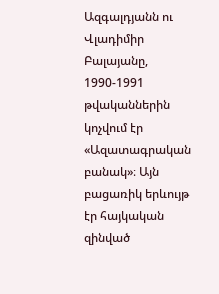Ազգալդյանն ու Վլադիմիր Բալայանը, 1990-1991 թվականներին կոչվում էր «Ազատագրական բանակ»։ Այն բացառիկ երևույթ էր հայկական զինված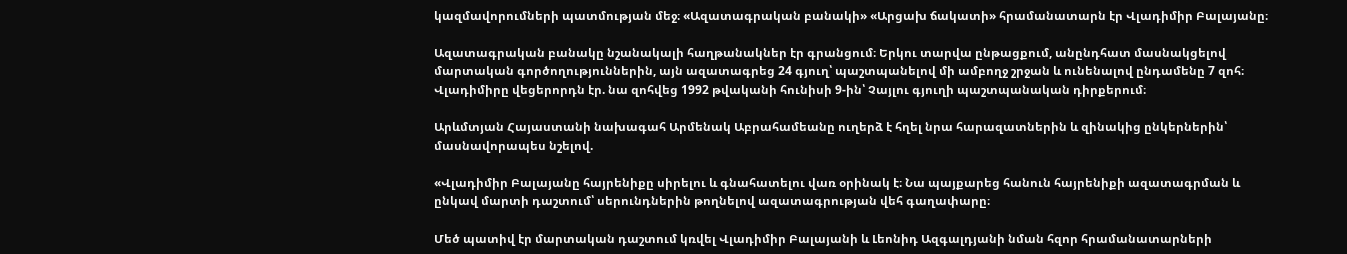կազմավորումների պատմության մեջ։ «Ազատագրական բանակի» «Արցախ ճակատի» հրամանատարն էր Վլադիմիր Բալայանը։

Ազատագրական բանակը նշանակալի հաղթանակներ էր գրանցում։ Երկու տարվա ընթացքում, անընդհատ մասնակցելով մարտական գործողություններին, այն ազատագրեց 24 գյուղ՝ պաշտպանելով մի ամբողջ շրջան և ունենալով ընդամենը 7 զոհ։ Վլադիմիրը վեցերորդն էր. նա զոհվեց 1992 թվականի հունիսի 9-ին՝ Չայլու գյուղի պաշտպանական դիրքերում։

Արևմտյան Հայաստանի նախագահ Արմենակ Աբրահամեանը ուղերձ է հղել նրա հարազատներին և զինակից ընկերներին՝ մասնավորապես նշելով.

«Վլադիմիր Բալայանը հայրենիքը սիրելու և գնահատելու վառ օրինակ է։ Նա պայքարեց հանուն հայրենիքի ազատագրման և ընկավ մարտի դաշտում՝ սերունդներին թողնելով ազատագրության վեհ գաղափարը։

Մեծ պատիվ էր մարտական դաշտում կռվել Վլադիմիր Բալայանի և Լեոնիդ Ազգալդյանի նման հզոր հրամանատարների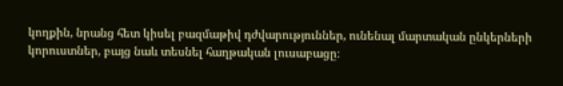կողքին, նրանց հետ կիսել բազմաթիվ դժվարություններ, ունենալ մարտական ընկերների կորուստներ, բայց նաև տեսնել հաղթական լուսաբացը։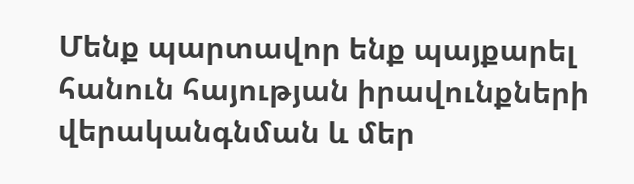Մենք պարտավոր ենք պայքարել հանուն հայության իրավունքների վերականգնման և մեր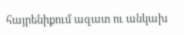հայրենիքում ազատ ու անկախ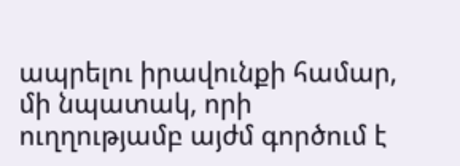ապրելու իրավունքի համար, մի նպատակ, որի ուղղությամբ այժմ գործում է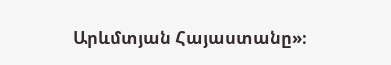Արևմտյան Հայաստանը»։